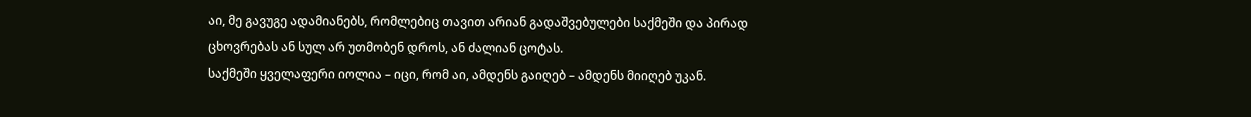აი, მე გავუგე ადამიანებს, რომლებიც თავით არიან გადაშვებულები საქმეში და პირად ცხოვრებას ან სულ არ უთმობენ დროს, ან ძალიან ცოტას.
საქმეში ყველაფერი იოლია – იცი, რომ აი, ამდენს გაიღებ – ამდენს მიიღებ უკან.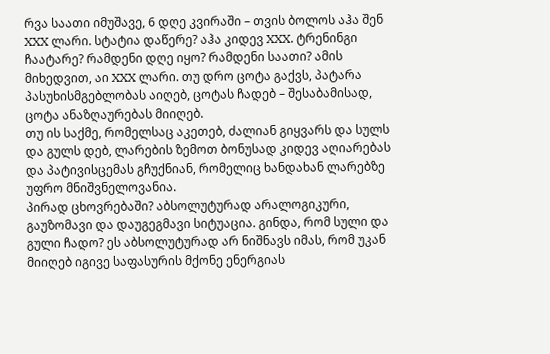რვა საათი იმუშავე, 6 დღე კვირაში – თვის ბოლოს აჰა შენ XXX ლარი. სტატია დაწერე? აჰა კიდევ XXX. ტრენინგი ჩაატარე? რამდენი დღე იყო? რამდენი საათი? ამის მიხედვით, აი XXX ლარი. თუ დრო ცოტა გაქვს, პატარა პასუხისმგებლობას აიღებ, ცოტას ჩადებ – შესაბამისად, ცოტა ანაზღაურებას მიიღებ.
თუ ის საქმე, რომელსაც აკეთებ, ძალიან გიყვარს და სულს და გულს დებ, ლარების ზემოთ ბონუსად კიდევ აღიარებას და პატივისცემას გჩუქნიან, რომელიც ხანდახან ლარებზე უფრო მნიშვნელოვანია.
პირად ცხოვრებაში? აბსოლუტურად არალოგიკური, გაუზომავი და დაუგეგმავი სიტუაცია. გინდა, რომ სული და გული ჩადო? ეს აბსოლუტურად არ ნიშნავს იმას, რომ უკან მიიღებ იგივე საფასურის მქონე ენერგიას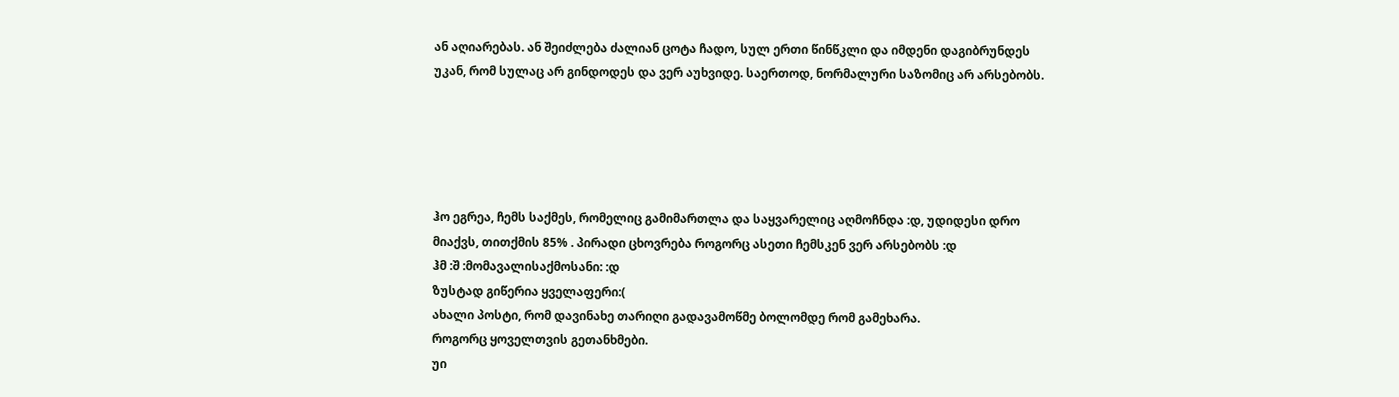ან აღიარებას. ან შეიძლება ძალიან ცოტა ჩადო, სულ ერთი წინწკლი და იმდენი დაგიბრუნდეს უკან, რომ სულაც არ გინდოდეს და ვერ აუხვიდე. საერთოდ, ნორმალური საზომიც არ არსებობს.





ჰო ეგრეა, ჩემს საქმეს, რომელიც გამიმართლა და საყვარელიც აღმოჩნდა :დ, უდიდესი დრო მიაქვს, თითქმის 85% . პირადი ცხოვრება როგორც ასეთი ჩემსკენ ვერ არსებობს :დ
ჰმ :შ :მომავალისაქმოსანი: :დ
ზუსტად გიწერია ყველაფერი:(
ახალი პოსტი, რომ დავინახე თარიღი გადავამოწმე ბოლომდე რომ გამეხარა.
როგორც ყოველთვის გეთანხმები.
უი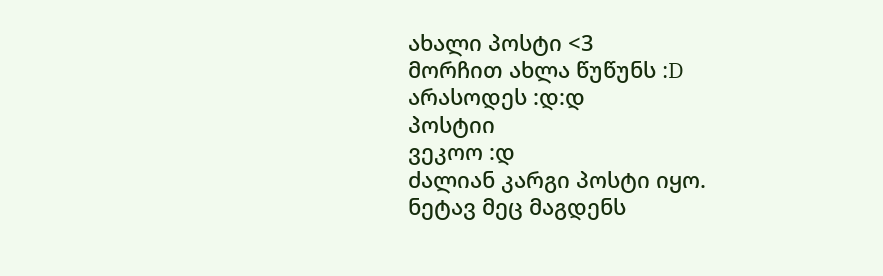ახალი პოსტი <3
მორჩით ახლა წუწუნს :D
არასოდეს :დ:დ
პოსტიი
ვეკოო :დ
ძალიან კარგი პოსტი იყო.
ნეტავ მეც მაგდენს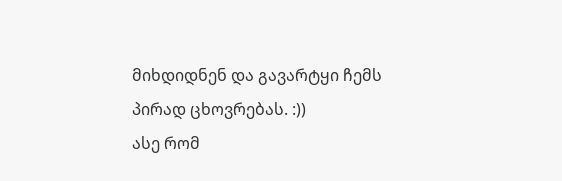მიხდიდნენ და გავარტყი ჩემს პირად ცხოვრებას. :))
ასე რომ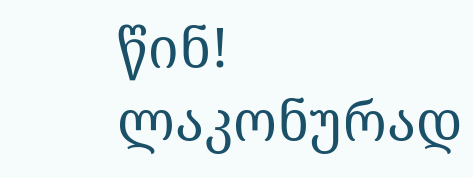წინ!
ლაკონურად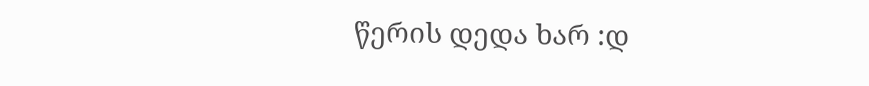წერის დედა ხარ :დ